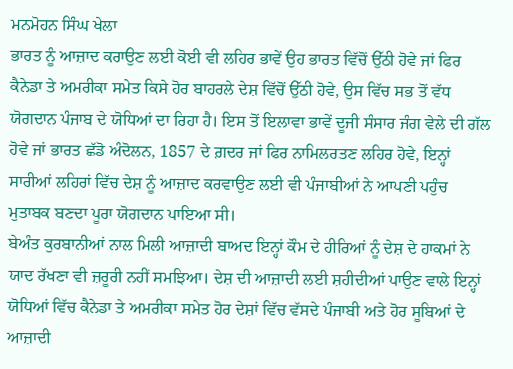ਮਨਮੋਹਨ ਸਿੰਘ ਖੇਲਾ
ਭਾਰਤ ਨੂੰ ਆਜ਼ਾਦ ਕਰਾਉਣ ਲਈ ਕੋਈ ਵੀ ਲਹਿਰ ਭਾਵੇਂ ਉਹ ਭਾਰਤ ਵਿੱਚੋਂ ਉੱਠੀ ਹੋਵੇ ਜਾਂ ਫਿਰ ਕੈਨੇਡਾ ਤੇ ਅਮਰੀਕਾ ਸਮੇਤ ਕਿਸੇ ਹੋਰ ਬਾਹਰਲੇ ਦੇਸ਼ ਵਿੱਚੋਂ ਉੱਠੀ ਹੋਵੇ, ਉਸ ਵਿੱਚ ਸਭ ਤੋਂ ਵੱਧ ਯੋਗਦਾਨ ਪੰਜਾਬ ਦੇ ਯੋਧਿਆਂ ਦਾ ਰਿਹਾ ਹੈ। ਇਸ ਤੋਂ ਇਲਾਵਾ ਭਾਵੇਂ ਦੂਜੀ ਸੰਸਾਰ ਜੰਗ ਵੇਲੇ ਦੀ ਗੱਲ ਹੋਵੇ ਜਾਂ ਭਾਰਤ ਛੱਡੋ ਅੰਦੋਲਨ, 1857 ਦੇ ਗ਼ਦਰ ਜਾਂ ਫਿਰ ਨਾਮਿਲਰਤਣ ਲਹਿਰ ਹੋਵੇ, ਇਨ੍ਹਾਂ ਸਾਰੀਆਂ ਲਹਿਰਾਂ ਵਿੱਚ ਦੇਸ਼ ਨੂੰ ਆਜ਼ਾਦ ਕਰਵਾਉਣ ਲਈ ਵੀ ਪੰਜਾਬੀਆਂ ਨੇ ਆਪਣੀ ਪਹੁੰਚ ਮੁਤਾਬਕ ਬਣਦਾ ਪੂਰਾ ਯੋਗਦਾਨ ਪਾਇਆ ਸੀ।
ਬੇਅੰਤ ਕੁਰਬਾਨੀਆਂ ਨਾਲ ਮਿਲੀ ਆਜ਼ਾਦੀ ਬਾਅਦ ਇਨ੍ਹਾਂ ਕੌਮ ਦੇ ਹੀਰਿਆਂ ਨੂੰ ਦੇਸ਼ ਦੇ ਹਾਕਮਾਂ ਨੇ ਯਾਦ ਰੱਖਣਾ ਵੀ ਜ਼ਰੂਰੀ ਨਹੀਂ ਸਮਝਿਆ। ਦੇਸ਼ ਦੀ ਆਜ਼ਾਦੀ ਲਈ ਸ਼ਹੀਦੀਆਂ ਪਾਉਣ ਵਾਲੇ ਇਨ੍ਹਾਂ ਯੋਧਿਆਂ ਵਿੱਚ ਕੈਨੇਡਾ ਤੇ ਅਮਰੀਕਾ ਸਮੇਤ ਹੋਰ ਦੇਸ਼ਾਂ ਵਿੱਚ ਵੱਸਦੇ ਪੰਜਾਬੀ ਅਤੇ ਹੋਰ ਸੂਬਿਆਂ ਦੇ ਆਜ਼ਾਦੀ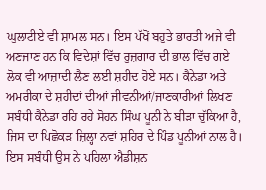ਘੁਲਾਟੀਏ ਵੀ ਸ਼ਾਮਲ ਸਨ। ਇਸ ਪੱਖੋਂ ਬਹੁਤੇ ਭਾਰਤੀ ਅਜੇ ਵੀ ਅਣਜਾਣ ਹਨ ਕਿ ਵਿਦੇਸ਼ਾਂ ਵਿੱਚ ਰੁਜ਼ਗਾਰ ਦੀ ਭਾਲ ਵਿੱਚ ਗਏ ਲੋਕ ਵੀ ਆਜ਼ਾਦੀ ਲੈਣ ਲਈ ਸ਼ਹੀਦ ਹੋਏ ਸਨ। ਕੈਨੇਡਾ ਅਤੇ ਅਮਰੀਕਾ ਦੇ ਸ਼ਹੀਦਾਂ ਦੀਆਂ ਜੀਵਨੀਆਂ/ਜਾਣਕਾਰੀਆਂ ਲਿਖਣ ਸਬੰਧੀ ਕੈਨੇਡਾ ਰਹਿ ਰਹੇ ਸੋਹਨ ਸਿੰਘ ਪੂਨੀ ਨੇ ਬੀੜਾ ਚੁੱਕਿਆ ਹੈ, ਜਿਸ ਦਾ ਪਿਛੋਕੜ ਜ਼ਿਲ੍ਹਾ ਨਵਾਂ ਸ਼ਹਿਰ ਦੇ ਪਿੰਡ ਪੂਨੀਆਂ ਨਾਲ ਹੈ। ਇਸ ਸਬੰਧੀ ਉਸ ਨੇ ਪਹਿਲਾ ਐਡੀਸ਼ਨ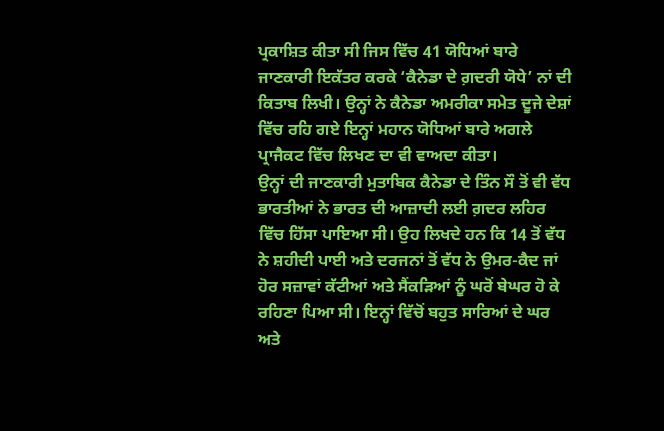ਪ੍ਰਕਾਸ਼ਿਤ ਕੀਤਾ ਸੀ ਜਿਸ ਵਿੱਚ 41 ਯੋਧਿਆਂ ਬਾਰੇ ਜਾਣਕਾਰੀ ਇਕੱਤਰ ਕਰਕੇ ‘ਕੈਨੇਡਾ ਦੇ ਗ਼ਦਰੀ ਯੋਧੇ’ ਨਾਂ ਦੀ ਕਿਤਾਬ ਲਿਖੀ। ਉਨ੍ਹਾਂ ਨੇ ਕੈਨੇਡਾ ਅਮਰੀਕਾ ਸਮੇਤ ਦੂਜੇ ਦੇਸ਼ਾਂ ਵਿੱਚ ਰਹਿ ਗਏ ਇਨ੍ਹਾਂ ਮਹਾਨ ਯੋਧਿਆਂ ਬਾਰੇ ਅਗਲੇ ਪ੍ਰਾਜੈਕਟ ਵਿੱਚ ਲਿਖਣ ਦਾ ਵੀ ਵਾਅਦਾ ਕੀਤਾ।
ਉਨ੍ਹਾਂ ਦੀ ਜਾਣਕਾਰੀ ਮੁਤਾਬਿਕ ਕੈਨੇਡਾ ਦੇ ਤਿੰਨ ਸੌ ਤੋਂ ਵੀ ਵੱਧ ਭਾਰਤੀਆਂ ਨੇ ਭਾਰਤ ਦੀ ਆਜ਼ਾਦੀ ਲਈ ਗ਼ਦਰ ਲਹਿਰ ਵਿੱਚ ਹਿੱਸਾ ਪਾਇਆ ਸੀ। ਉਹ ਲਿਖਦੇ ਹਨ ਕਿ 14 ਤੋਂ ਵੱਧ ਨੇ ਸ਼ਹੀਦੀ ਪਾਈ ਅਤੇ ਦਰਜਨਾਂ ਤੋਂ ਵੱਧ ਨੇ ਉਮਰ-ਕੈਦ ਜਾਂ ਹੋਰ ਸਜ਼ਾਵਾਂ ਕੱਟੀਆਂ ਅਤੇ ਸੈਂਕੜਿਆਂ ਨੂੰ ਘਰੋਂ ਬੇਘਰ ਹੋ ਕੇ ਰਹਿਣਾ ਪਿਆ ਸੀ। ਇਨ੍ਹਾਂ ਵਿੱਚੋਂ ਬਹੁਤ ਸਾਰਿਆਂ ਦੇ ਘਰ ਅਤੇ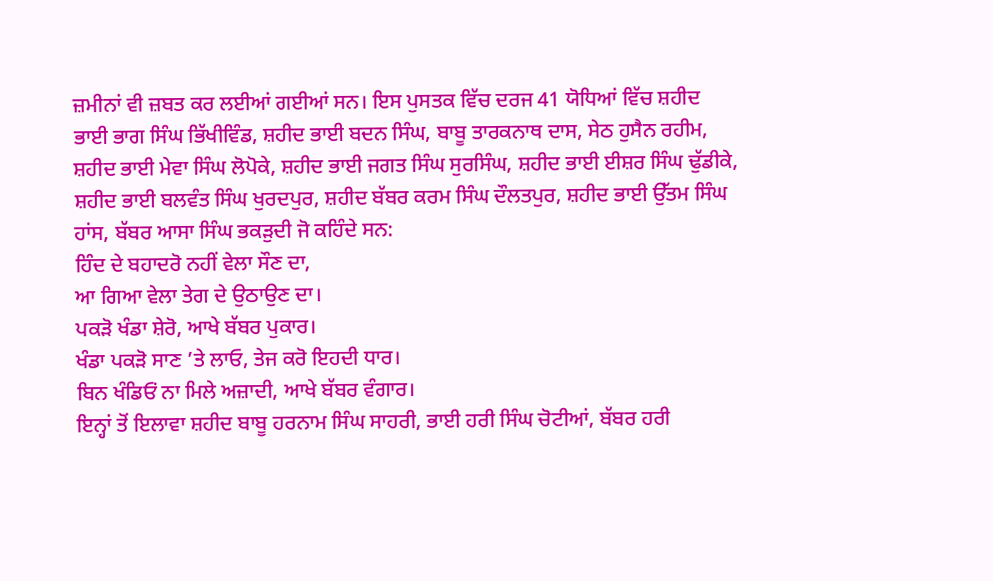ਜ਼ਮੀਨਾਂ ਵੀ ਜ਼ਬਤ ਕਰ ਲਈਆਂ ਗਈਆਂ ਸਨ। ਇਸ ਪੁਸਤਕ ਵਿੱਚ ਦਰਜ 41 ਯੋਧਿਆਂ ਵਿੱਚ ਸ਼ਹੀਦ ਭਾਈ ਭਾਗ ਸਿੰਘ ਭਿੱਖੀਵਿੰਡ, ਸ਼ਹੀਦ ਭਾਈ ਬਦਨ ਸਿੰਘ, ਬਾਬੂ ਤਾਰਕਨਾਥ ਦਾਸ, ਸੇਠ ਹੁਸੈਨ ਰਹੀਮ, ਸ਼ਹੀਦ ਭਾਈ ਮੇਵਾ ਸਿੰਘ ਲੋਪੋਕੇ, ਸ਼ਹੀਦ ਭਾਈ ਜਗਤ ਸਿੰਘ ਸੁਰਸਿੰਘ, ਸ਼ਹੀਦ ਭਾਈ ਈਸ਼ਰ ਸਿੰਘ ਢੁੱਡੀਕੇ, ਸ਼ਹੀਦ ਭਾਈ ਬਲਵੰਤ ਸਿੰਘ ਖੁਰਦਪੁਰ, ਸ਼ਹੀਦ ਬੱਬਰ ਕਰਮ ਸਿੰਘ ਦੌਲਤਪੁਰ, ਸ਼ਹੀਦ ਭਾਈ ਉੱਤਮ ਸਿੰਘ ਹਾਂਸ, ਬੱਬਰ ਆਸਾ ਸਿੰਘ ਭਕੜੁਦੀ ਜੋ ਕਹਿੰਦੇ ਸਨ:
ਹਿੰਦ ਦੇ ਬਹਾਦਰੋ ਨਹੀਂ ਵੇਲਾ ਸੌਣ ਦਾ,
ਆ ਗਿਆ ਵੇਲਾ ਤੇਗ ਦੇ ਉਠਾਉਣ ਦਾ।
ਪਕੜੋ ਖੰਡਾ ਸ਼ੇਰੋ, ਆਖੇ ਬੱਬਰ ਪੁਕਾਰ।
ਖੰਡਾ ਪਕੜੋ ਸਾਣ ’ਤੇ ਲਾਓ, ਤੇਜ ਕਰੋ ਇਹਦੀ ਧਾਰ।
ਬਿਨ ਖੰਡਿਓਂ ਨਾ ਮਿਲੇ ਅਜ਼ਾਦੀ, ਆਖੇ ਬੱਬਰ ਵੰਗਾਰ।
ਇਨ੍ਹਾਂ ਤੋਂ ਇਲਾਵਾ ਸ਼ਹੀਦ ਬਾਬੂ ਹਰਨਾਮ ਸਿੰਘ ਸਾਹਰੀ, ਭਾਈ ਹਰੀ ਸਿੰਘ ਚੋਟੀਆਂ, ਬੱਬਰ ਹਰੀ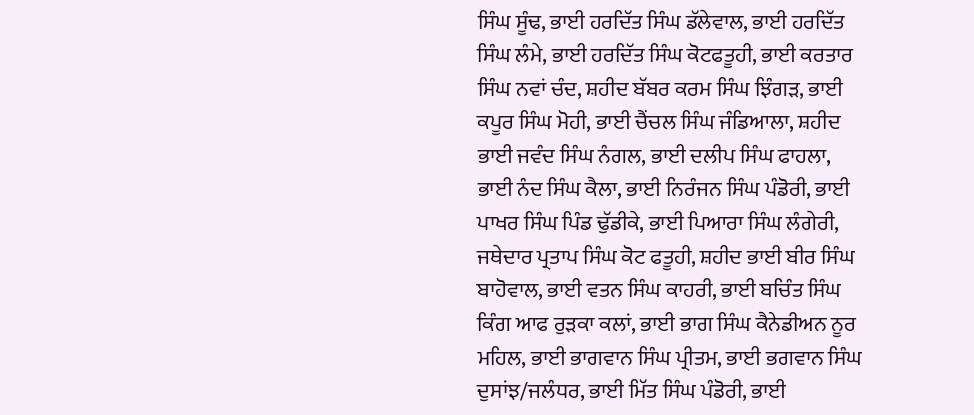ਸਿੰਘ ਸੂੰਢ, ਭਾਈ ਹਰਦਿੱਤ ਸਿੰਘ ਡੱਲੇਵਾਲ, ਭਾਈ ਹਰਦਿੱਤ ਸਿੰਘ ਲੰਮੇ, ਭਾਈ ਹਰਦਿੱਤ ਸਿੰਘ ਕੋਟਫਤੂਹੀ, ਭਾਈ ਕਰਤਾਰ ਸਿੰਘ ਨਵਾਂ ਚੰਦ, ਸ਼ਹੀਦ ਬੱਬਰ ਕਰਮ ਸਿੰਘ ਝਿੰਗੜ, ਭਾਈ ਕਪੂਰ ਸਿੰਘ ਮੋਹੀ, ਭਾਈ ਚੈਂਚਲ ਸਿੰਘ ਜੰਡਿਆਲਾ, ਸ਼ਹੀਦ ਭਾਈ ਜਵੰਦ ਸਿੰਘ ਨੰਗਲ, ਭਾਈ ਦਲੀਪ ਸਿੰਘ ਫਾਹਲਾ, ਭਾਈ ਨੰਦ ਸਿੰਘ ਕੈਲਾ, ਭਾਈ ਨਿਰੰਜਨ ਸਿੰਘ ਪੰਡੋਰੀ, ਭਾਈ ਪਾਖਰ ਸਿੰਘ ਪਿੰਡ ਢੁੱਡੀਕੇ, ਭਾਈ ਪਿਆਰਾ ਸਿੰਘ ਲੰਗੇਰੀ, ਜਥੇਦਾਰ ਪ੍ਰਤਾਪ ਸਿੰਘ ਕੋਟ ਫਤੂਹੀ, ਸ਼ਹੀਦ ਭਾਈ ਬੀਰ ਸਿੰਘ ਬਾਹੋਵਾਲ, ਭਾਈ ਵਤਨ ਸਿੰਘ ਕਾਹਰੀ, ਭਾਈ ਬਚਿੰਤ ਸਿੰਘ ਕਿੰਗ ਆਫ ਰੁੜਕਾ ਕਲਾਂ, ਭਾਈ ਭਾਗ ਸਿੰਘ ਕੈਨੇਡੀਅਨ ਨੂਰ ਮਹਿਲ, ਭਾਈ ਭਾਗਵਾਨ ਸਿੰਘ ਪ੍ਰੀਤਮ, ਭਾਈ ਭਗਵਾਨ ਸਿੰਘ ਦੁਸਾਂਝ/ਜਲੰਧਰ, ਭਾਈ ਮਿੱਤ ਸਿੰਘ ਪੰਡੋਰੀ, ਭਾਈ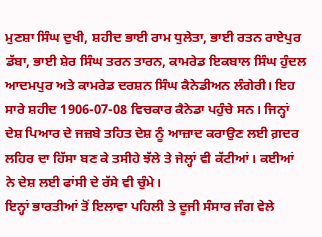ਮੁਣਸ਼ਾ ਸਿੰਘ ਦੁਖੀ, ਸ਼ਹੀਦ ਭਾਈ ਰਾਮ ਧੁਲੇਤਾ, ਭਾਈ ਰਤਨ ਰਾਏਪੁਰ ਡੱਬਾ, ਭਾਈ ਸ਼ੇਰ ਸਿੰਘ ਤਰਨ ਤਾਰਨ, ਕਾਮਰੇਡ ਇਕਬਾਲ ਸਿੰਘ ਹੁੰਦਲ ਆਦਮਪੁਰ ਅਤੇ ਕਾਮਰੇਡ ਦਰਸ਼ਨ ਸਿੰਘ ਕੈਨੇਡੀਅਨ ਲੰਗੇਰੀ। ਇਹ ਸਾਰੇ ਸ਼ਹੀਦ 1906-07-08 ਵਿਚਕਾਰ ਕੈਨੇਡਾ ਪਹੁੰਚੇ ਸਨ। ਜਿਨ੍ਹਾਂ ਦੇਸ਼ ਪਿਆਰ ਦੇ ਜਜ਼ਬੇ ਤਹਿਤ ਦੇਸ਼ ਨੂੰ ਆਜ਼ਾਦ ਕਰਾਉਣ ਲਈ ਗ਼ਦਰ ਲਹਿਰ ਦਾ ਹਿੱਸਾ ਬਣ ਕੇ ਤਸੀਹੇ ਝੱਲੇ ਤੇ ਜੇਲ੍ਹਾਂ ਵੀ ਕੱਟੀਆਂ। ਕਈਆਂ ਨੇ ਦੇਸ਼ ਲਈ ਫਾਂਸੀ ਦੇ ਰੱਸੇ ਵੀ ਚੁੰਮੇ।
ਇਨ੍ਹਾਂ ਭਾਰਤੀਆਂ ਤੋਂ ਇਲਾਵਾ ਪਹਿਲੀ ਤੇ ਦੂਜੀ ਸੰਸਾਰ ਜੰਗ ਵੇਲੇ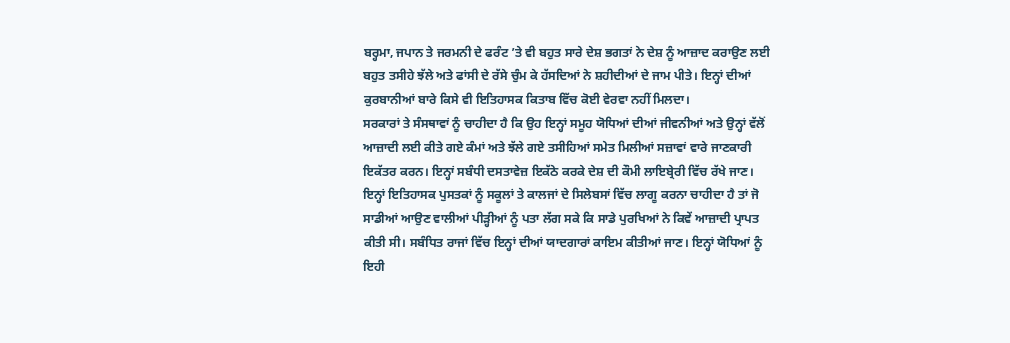ਬਰ੍ਹਮਾ, ਜਪਾਨ ਤੇ ਜਰਮਨੀ ਦੇ ਫਰੰਟ ’ਤੇ ਵੀ ਬਹੁਤ ਸਾਰੇ ਦੇਸ਼ ਭਗਤਾਂ ਨੇ ਦੇਸ਼ ਨੂੰ ਆਜ਼ਾਦ ਕਰਾਉਣ ਲਈ ਬਹੁਤ ਤਸੀਹੇ ਝੱਲੇ ਅਤੇ ਫਾਂਸੀ ਦੇ ਰੱਸੇ ਚੁੰਮ ਕੇ ਹੱਸਦਿਆਂ ਨੇ ਸ਼ਹੀਦੀਆਂ ਦੇ ਜਾਮ ਪੀਤੇ। ਇਨ੍ਹਾਂ ਦੀਆਂ ਕੁਰਬਾਨੀਆਂ ਬਾਰੇ ਕਿਸੇ ਵੀ ਇਤਿਹਾਸਕ ਕਿਤਾਬ ਵਿੱਚ ਕੋਈ ਵੇਰਵਾ ਨਹੀਂ ਮਿਲਦਾ।
ਸਰਕਾਰਾਂ ਤੇ ਸੰਸਥਾਵਾਂ ਨੂੰ ਚਾਹੀਦਾ ਹੈ ਕਿ ਉਹ ਇਨ੍ਹਾਂ ਸਮੂਹ ਯੋਧਿਆਂ ਦੀਆਂ ਜੀਵਨੀਆਂ ਅਤੇ ਉਨ੍ਹਾਂ ਵੱਲੋਂ ਆਜ਼ਾਦੀ ਲਈ ਕੀਤੇ ਗਏ ਕੰਮਾਂ ਅਤੇ ਝੱਲੇ ਗਏ ਤਸੀਹਿਆਂ ਸਮੇਤ ਮਿਲੀਆਂ ਸਜ਼ਾਵਾਂ ਵਾਰੇ ਜਾਣਕਾਰੀ ਇਕੱਤਰ ਕਰਨ। ਇਨ੍ਹਾਂ ਸਬੰਧੀ ਦਸਤਾਵੇਜ਼ ਇਕੱਠੇ ਕਰਕੇ ਦੇਸ਼ ਦੀ ਕੌਮੀ ਲਾਇਬ੍ਰੇਰੀ ਵਿੱਚ ਰੱਖੇ ਜਾਣ। ਇਨ੍ਹਾਂ ਇਤਿਹਾਸਕ ਪੁਸਤਕਾਂ ਨੂੰ ਸਕੂਲਾਂ ਤੇ ਕਾਲਜਾਂ ਦੇ ਸਿਲੇਬਸਾਂ ਵਿੱਚ ਲਾਗੂ ਕਰਨਾ ਚਾਹੀਦਾ ਹੈ ਤਾਂ ਜੋ ਸਾਡੀਆਂ ਆਉਣ ਵਾਲੀਆਂ ਪੀੜ੍ਹੀਆਂ ਨੂੰ ਪਤਾ ਲੱਗ ਸਕੇ ਕਿ ਸਾਡੇ ਪੁਰਖਿਆਂ ਨੇ ਕਿਵੇਂ ਆਜ਼ਾਦੀ ਪ੍ਰਾਪਤ ਕੀਤੀ ਸੀ। ਸਬੰਧਿਤ ਰਾਜਾਂ ਵਿੱਚ ਇਨ੍ਹਾਂ ਦੀਆਂ ਯਾਦਗਾਰਾਂ ਕਾਇਮ ਕੀਤੀਆਂ ਜਾਣ। ਇਨ੍ਹਾਂ ਯੋਧਿਆਂ ਨੂੰ ਇਹੀ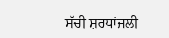ਸੱਚੀ ਸ਼ਰਧਾਂਜਲੀ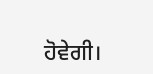ਹੋਵੇਗੀ।